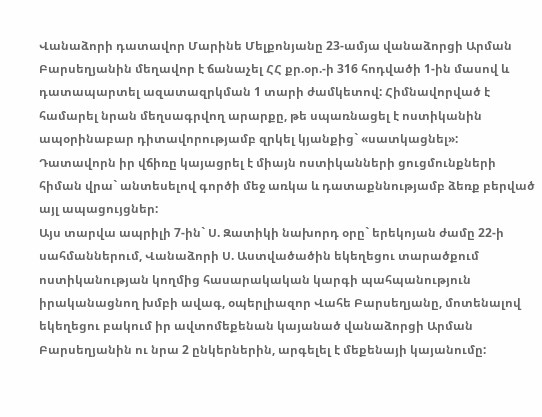Վանաձորի դատավոր Մարինե Մելքոնյանը 23-ամյա վանաձորցի Արման Բարսեղյանին մեղավոր է ճանաչել ՀՀ քր.օր.-ի 316 հոդվածի 1-ին մասով և դատապարտել ազատազրկման 1 տարի ժամկետով: Հիմնավորված է համարել նրան մեղսագրվող արարքը, թե սպառնացել է ոստիկանին ապօրինաբար դիտավորությամբ զրկել կյանքից` «սատկացնել»: Դատավորն իր վճիռը կայացրել է միայն ոստիկանների ցուցմունքների հիման վրա` անտեսելով գործի մեջ առկա և դատաքննությամբ ձեռք բերված այլ ապացույցներ:
Այս տարվա ապրիլի 7-ին` Ս. Զատիկի նախորդ օրը` երեկոյան ժամը 22-ի սահմաններում, Վանաձորի Ս. Աստվածածին եկեղեցու տարածքում ոստիկանության կողմից հասարակական կարգի պահպանություն իրականացնող խմբի ավագ, օպերլիազոր Վահե Բարսեղյանը, մոտենալով եկեղեցու բակում իր ավտոմեքենան կայանած վանաձորցի Արման Բարսեղյանին ու նրա 2 ընկերներին, արգելել է մեքենայի կայանումը: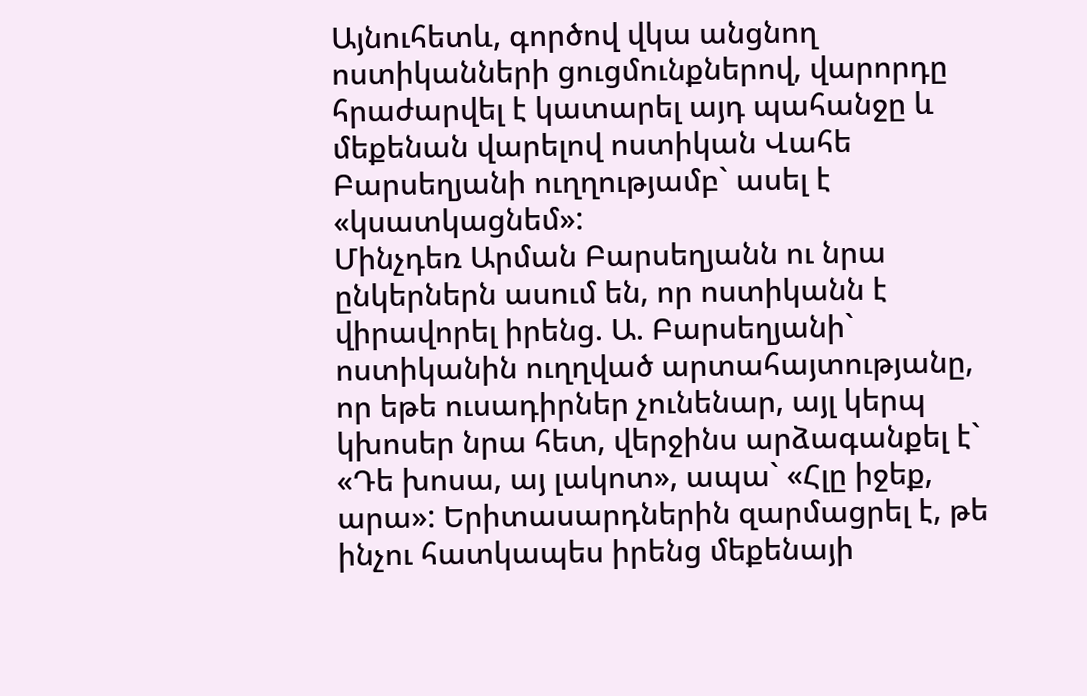Այնուհետև, գործով վկա անցնող ոստիկանների ցուցմունքներով, վարորդը հրաժարվել է կատարել այդ պահանջը և մեքենան վարելով ոստիկան Վահե Բարսեղյանի ուղղությամբ` ասել է «կսատկացնեմ»:
Մինչդեռ Արման Բարսեղյանն ու նրա ընկերներն ասում են, որ ոստիկանն է վիրավորել իրենց. Ա. Բարսեղյանի` ոստիկանին ուղղված արտահայտությանը, որ եթե ուսադիրներ չունենար, այլ կերպ կխոսեր նրա հետ, վերջինս արձագանքել է` «Դե խոսա, այ լակոտ», ապա` «Հլը իջեք, արա»: Երիտասարդներին զարմացրել է, թե ինչու հատկապես իրենց մեքենայի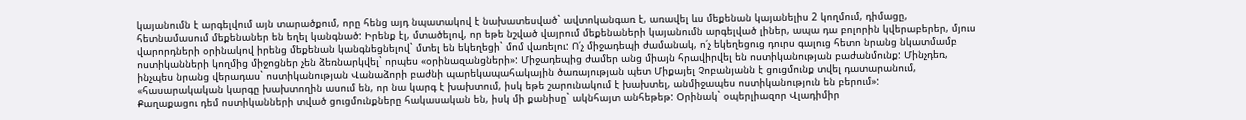կայանումն է արգելվում այն տարածքում, որը հենց այդ նպատակով է նախատեսված` ավտոկանգառ է, առավել ևս մեքենան կայանելիս 2 կողմում, դիմացը, հետնամասում մեքենաներ են եղել կանգնած: Իրենք էլ, մտածելով, որ եթե նշված վայրում մեքենաների կայանումն արգելված լիներ, ապա դա բոլորին կվերաբերեր, մյուս վարորդների օրինակով իրենց մեքենան կանգնեցնելով` մտել են եկեղեցի` մոմ վառելու: Ո՛չ միջադեպի ժամանակ, ո՛չ եկեղեցուց դուրս գալուց հետո նրանց նկատմամբ ոստիկանների կողմից միջոցներ չեն ձեռնարկվել` որպես «օրինազանցների»: Միջադեպից ժամեր անց միայն հրավիրվել են ոստիկանության բաժանմունք: Մինչդեռ, ինչպես նրանց վերադաս` ոստիկանության Վանաձորի բաժնի պարեկապահակային ծառայության պետ Միքայել Չոբանյանն է ցուցմունք տվել դատարանում, «հասարակական կարգը խախտողին ասում են, որ նա կարգ է խախտում, իսկ եթե շարունակում է խախտել, անմիջապես ոստիկանություն են բերում»:
Քաղաքացու դեմ ոստիկանների տված ցուցմունքները հակասական են, իսկ մի քանիսը` ակնհայտ անհեթեթ: Օրինակ` օպերլիազոր Վլադիմիր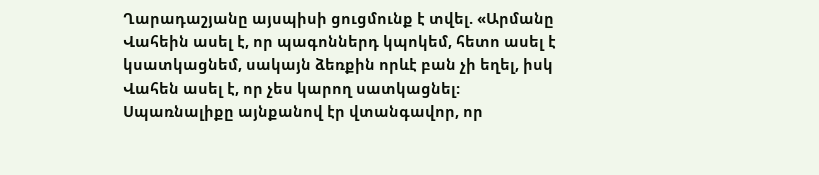Ղարադաշյանը այսպիսի ցուցմունք է տվել. «Արմանը Վահեին ասել է, որ պագոններդ կպոկեմ, հետո ասել է կսատկացնեմ, սակայն ձեռքին որևէ բան չի եղել, իսկ Վահեն ասել է, որ չես կարող սատկացնել: Սպառնալիքը այնքանով էր վտանգավոր, որ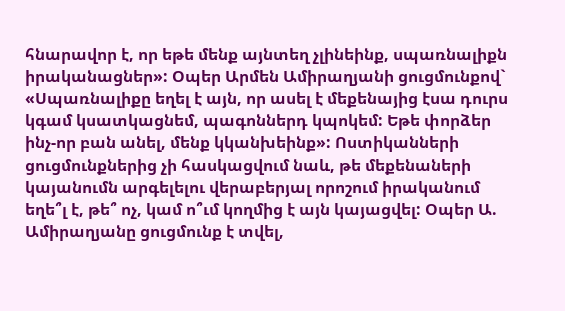հնարավոր է, որ եթե մենք այնտեղ չլինեինք, սպառնալիքն իրականացներ»: Օպեր Արմեն Ամիրաղյանի ցուցմունքով` «Սպառնալիքը եղել է այն, որ ասել է մեքենայից էսա դուրս կգամ կսատկացնեմ, պագոններդ կպոկեմ: Եթե փորձեր ինչ-որ բան անել, մենք կկանխեինք»: Ոստիկանների ցուցմունքներից չի հասկացվում նաև, թե մեքենաների կայանումն արգելելու վերաբերյալ որոշում իրականում եղե՞լ է, թե՞ ոչ, կամ ո՞ւմ կողմից է այն կայացվել: Օպեր Ա. Ամիրաղյանը ցուցմունք է տվել,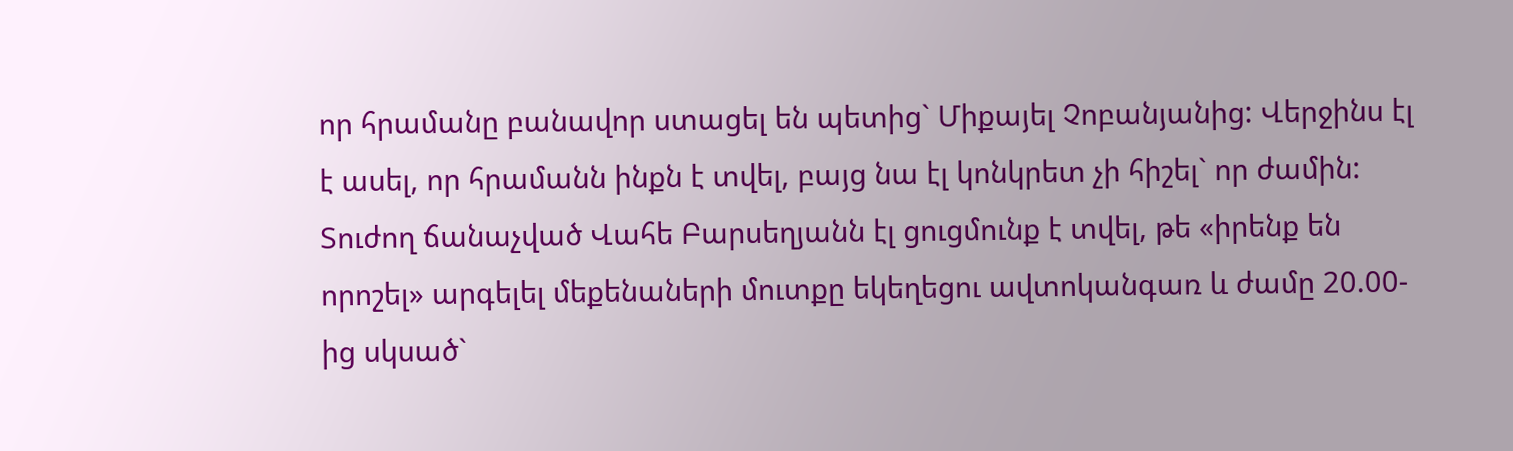որ հրամանը բանավոր ստացել են պետից` Միքայել Չոբանյանից: Վերջինս էլ է ասել, որ հրամանն ինքն է տվել, բայց նա էլ կոնկրետ չի հիշել` որ ժամին: Տուժող ճանաչված Վահե Բարսեղյանն էլ ցուցմունք է տվել, թե «իրենք են որոշել» արգելել մեքենաների մուտքը եկեղեցու ավտոկանգառ և ժամը 20.00-ից սկսած`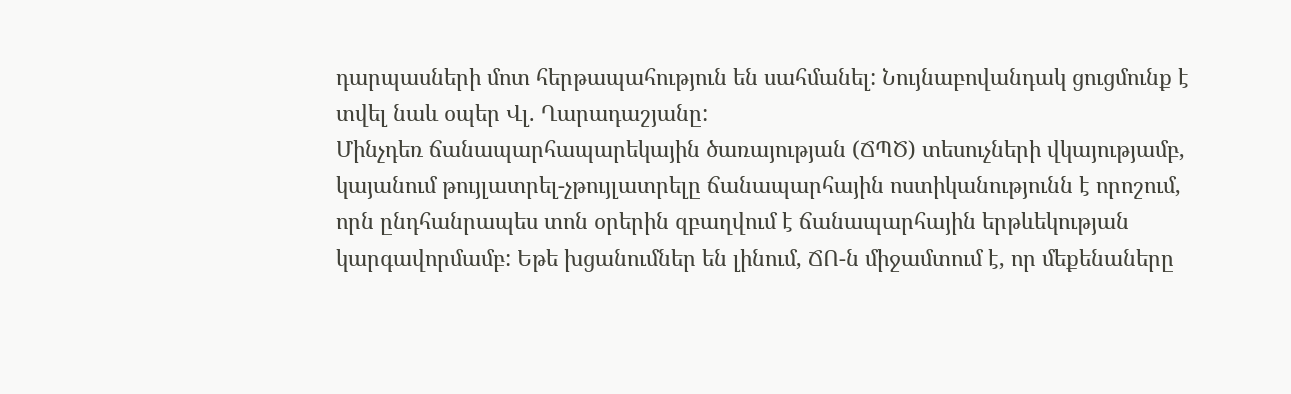դարպասների մոտ հերթապահություն են սահմանել: Նույնաբովանդակ ցուցմունք է տվել նաև օպեր Վլ. Ղարադաշյանը:
Մինչդեռ ճանապարհապարեկային ծառայության (ՃՊԾ) տեսուչների վկայությամբ, կայանում թույլատրել-չթույլատրելը ճանապարհային ոստիկանությունն է որոշում, որն ընդհանրապես տոն օրերին զբաղվում է ճանապարհային երթևեկության կարգավորմամբ: Եթե խցանումներ են լինում, ՃՈ-ն միջամտում է, որ մեքենաները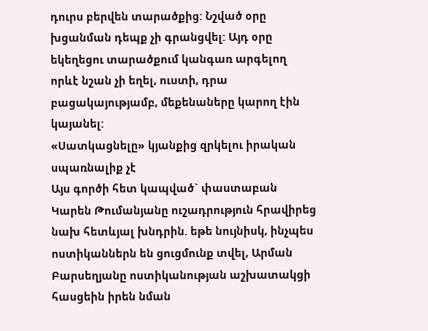դուրս բերվեն տարածքից: Նշված օրը խցանման դեպք չի գրանցվել: Այդ օրը եկեղեցու տարածքում կանգառ արգելող որևէ նշան չի եղել, ուստի, դրա բացակայությամբ, մեքենաները կարող էին կայանել:
«Սատկացնելը» կյանքից զրկելու իրական սպառնալիք չէ
Այս գործի հետ կապված` փաստաբան Կարեն Թումանյանը ուշադրություն հրավիրեց նախ հետևյալ խնդրին. եթե նույնիսկ, ինչպես ոստիկաններն են ցուցմունք տվել, Արման Բարսեղյանը ոստիկանության աշխատակցի հասցեին իրեն նման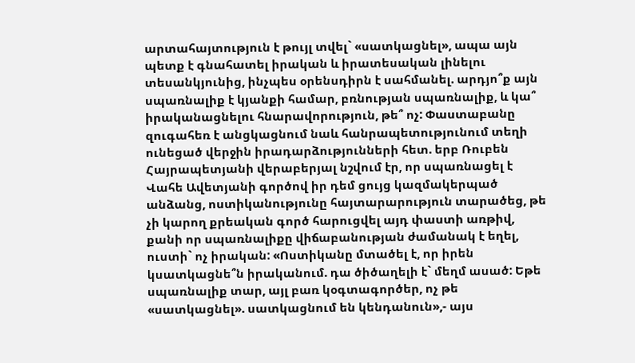արտահայտություն է թույլ տվել` «սատկացնել», ապա այն պետք է գնահատել իրական և իրատեսական լինելու տեսանկյունից, ինչպես օրենսդիրն է սահմանել. արդյո՞ք այն սպառնալիք է կյանքի համար, բռնության սպառնալիք, և կա՞ իրականացնելու հնարավորություն, թե՞ ոչ: Փաստաբանը զուգահեռ է անցկացնում նաև հանրապետությունում տեղի ունեցած վերջին իրադարձությունների հետ. երբ Ռուբեն Հայրապետյանի վերաբերյալ նշվում էր, որ սպառնացել է Վահե Ավետյանի գործով իր դեմ ցույց կազմակերպած անձանց, ոստիկանությունը հայտարարություն տարածեց, թե չի կարող քրեական գործ հարուցվել այդ փաստի առթիվ, քանի որ սպառնալիքը վիճաբանության ժամանակ է եղել, ուստի` ոչ իրական: «Ոստիկանը մտածել է, որ իրեն կսատկացնե՞ն իրականում. դա ծիծաղելի է` մեղմ ասած: Եթե սպառնալիք տար, այլ բառ կօգտագործեր, ոչ թե «սատկացնել». սատկացնում են կենդանուն»,- այս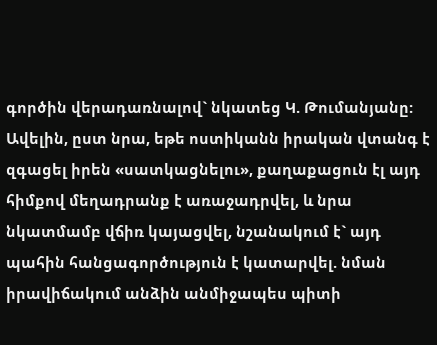գործին վերադառնալով` նկատեց Կ. Թումանյանը: Ավելին, ըստ նրա, եթե ոստիկանն իրական վտանգ է զգացել իրեն «սատկացնելու», քաղաքացուն էլ այդ հիմքով մեղադրանք է առաջադրվել, և նրա նկատմամբ վճիռ կայացվել, նշանակում է` այդ պահին հանցագործություն է կատարվել. նման իրավիճակում անձին անմիջապես պիտի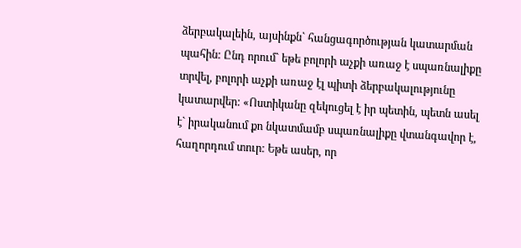ձերբակալեին, այսինքն` հանցագործության կատարման պահին: Ընդ որում` եթե բոլորի աչքի առաջ է սպառնալիքը տրվել, բոլորի աչքի առաջ էլ պիտի ձերբակալությունը կատարվեր: «Ոստիկանը զեկուցել է իր պետին, պետն ասել է` իրականում քո նկատմամբ սպառնալիքը վտանգավոր է, հաղորդում տուր: Եթե ասեր, որ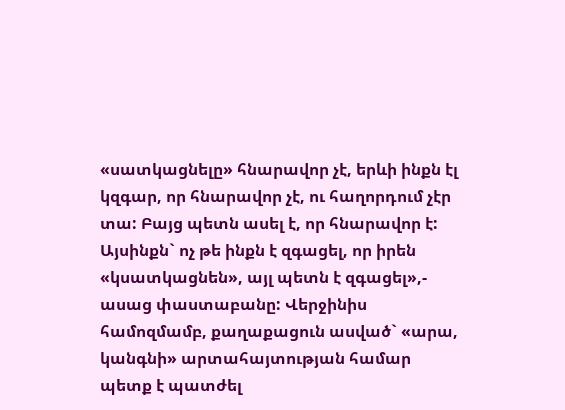«սատկացնելը» հնարավոր չէ, երևի ինքն էլ կզգար, որ հնարավոր չէ, ու հաղորդում չէր տա: Բայց պետն ասել է, որ հնարավոր է: Այսինքն` ոչ թե ինքն է զգացել, որ իրեն «կսատկացնեն», այլ պետն է զգացել»,- ասաց փաստաբանը: Վերջինիս համոզմամբ, քաղաքացուն ասված` «արա, կանգնի» արտահայտության համար պետք է պատժել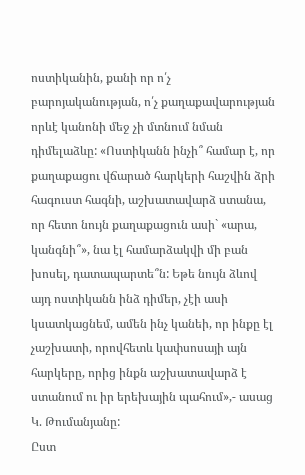ոստիկանին, քանի որ ո՛չ բարոյականության, ո՛չ քաղաքավարության որևէ կանոնի մեջ չի մտնում նման դիմելաձևը: «Ոստիկանն ինչի՞ համար է, որ քաղաքացու վճարած հարկերի հաշվին ձրի հագուստ հագնի, աշխատավարձ ստանա, որ հետո նույն քաղաքացուն ասի` «արա, կանգնի՞», նա էլ համարձակվի մի բան խոսել, դատապարտե՞ն: Եթե նույն ձևով այդ ոստիկանն ինձ դիմեր, չէի ասի կսատկացնեմ, ամեն ինչ կանեի, որ ինքը էլ չաշխատի, որովհետև կափսոսայի այն հարկերը, որից ինքն աշխատավարձ է ստանում ու իր երեխային պահում»,- ասաց Կ. Թումանյանը:
Ըստ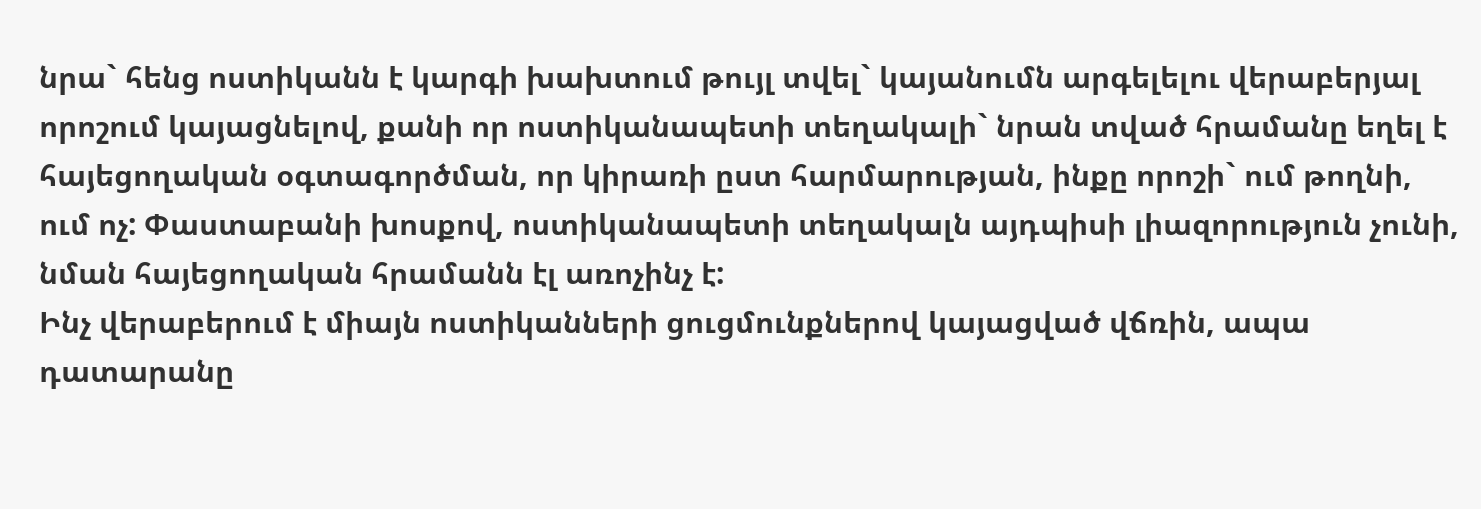նրա` հենց ոստիկանն է կարգի խախտում թույլ տվել` կայանումն արգելելու վերաբերյալ որոշում կայացնելով, քանի որ ոստիկանապետի տեղակալի` նրան տված հրամանը եղել է հայեցողական օգտագործման, որ կիրառի ըստ հարմարության, ինքը որոշի` ում թողնի, ում ոչ: Փաստաբանի խոսքով, ոստիկանապետի տեղակալն այդպիսի լիազորություն չունի, նման հայեցողական հրամանն էլ առոչինչ է:
Ինչ վերաբերում է միայն ոստիկանների ցուցմունքներով կայացված վճռին, ապա դատարանը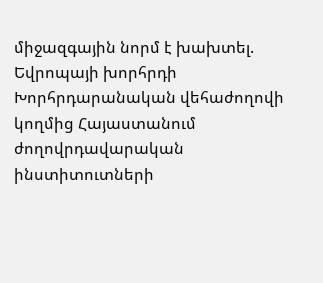միջազգային նորմ է խախտել. Եվրոպայի խորհրդի Խորհրդարանական վեհաժողովի կողմից Հայաստանում ժողովրդավարական ինստիտուտների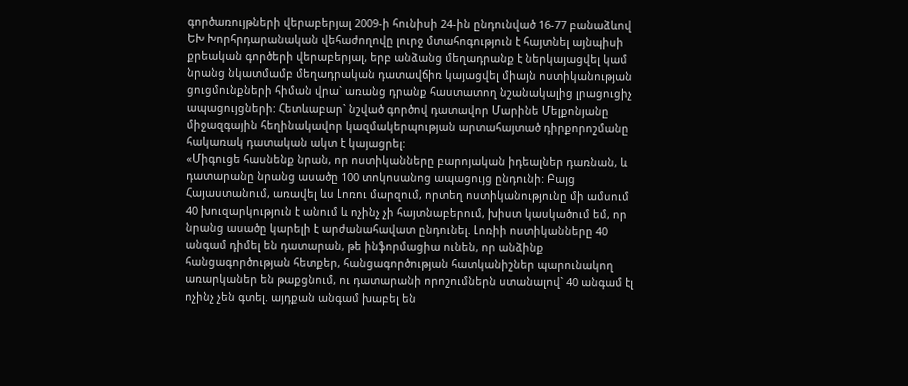գործառույթների վերաբերյալ 2009-ի հունիսի 24-ին ընդունված 16-77 բանաձևով ԵԽ Խորհրդարանական վեհաժողովը լուրջ մտահոգություն է հայտնել այնպիսի քրեական գործերի վերաբերյալ, երբ անձանց մեղադրանք է ներկայացվել կամ նրանց նկատմամբ մեղադրական դատավճիռ կայացվել միայն ոստիկանության ցուցմունքների հիման վրա` առանց դրանք հաստատող նշանակալից լրացուցիչ ապացույցների: Հետևաբար` նշված գործով դատավոր Մարինե Մելքոնյանը միջազգային հեղինակավոր կազմակերպության արտահայտած դիրքորոշմանը հակառակ դատական ակտ է կայացրել:
«Միգուցե հասնենք նրան, որ ոստիկանները բարոյական իդեալներ դառնան, և դատարանը նրանց ասածը 100 տոկոսանոց ապացույց ընդունի: Բայց Հայաստանում, առավել ևս Լոռու մարզում, որտեղ ոստիկանությունը մի ամսում 40 խուզարկություն է անում և ոչինչ չի հայտնաբերում, խիստ կասկածում եմ, որ նրանց ասածը կարելի է արժանահավատ ընդունել. Լոռիի ոստիկանները 40 անգամ դիմել են դատարան, թե ինֆորմացիա ունեն, որ անձինք հանցագործության հետքեր, հանցագործության հատկանիշներ պարունակող առարկաներ են թաքցնում, ու դատարանի որոշումներն ստանալով` 40 անգամ էլ ոչինչ չեն գտել. այդքան անգամ խաբել են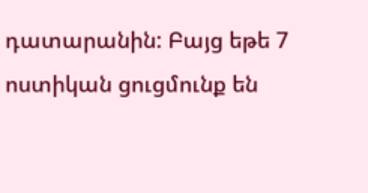դատարանին: Բայց եթե 7 ոստիկան ցուցմունք են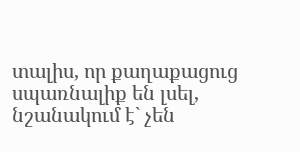տալիս, որ քաղաքացուց սպառնալիք են լսել, նշանակում է` չեն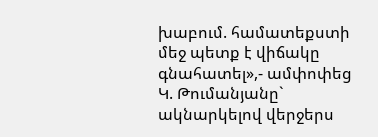խաբում. համատեքստի մեջ պետք է վիճակը գնահատել»,- ամփոփեց Կ. Թումանյանը` ակնարկելով վերջերս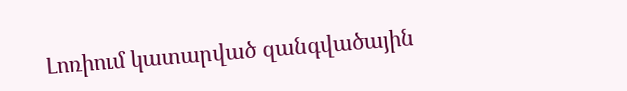Լոռիում կատարված զանգվածային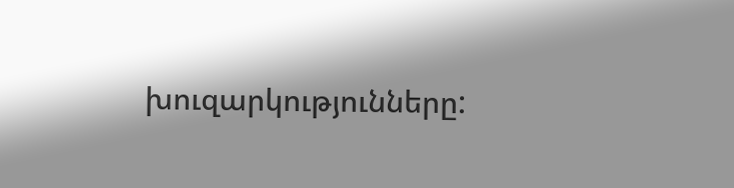խուզարկությունները: